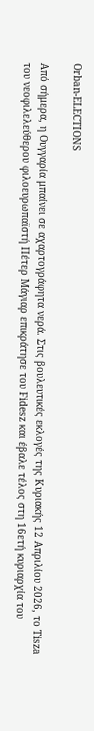Orban-ELECTIONS

Από σήμερα, η Ουγγαρία μπαίνει σε αχαρτογράφητα νερά. Στις βουλευτικές εκλογές της Κυριακής 12 Απριλίου 2026, το Tisza του νεοφιλελεύθερου φιλοευρωπαϊστή Πέτερ Μάγιαρ επικράτησε του Fidesz και έβαλε τέλος στη 16ετή κυριαρχία του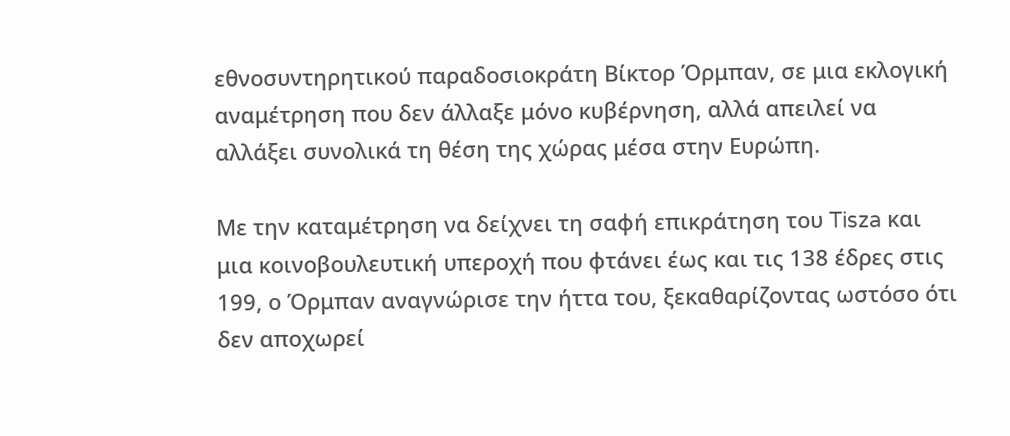εθνοσυντηρητικού παραδοσιοκράτη Βίκτορ Όρμπαν, σε μια εκλογική αναμέτρηση που δεν άλλαξε μόνο κυβέρνηση, αλλά απειλεί να αλλάξει συνολικά τη θέση της χώρας μέσα στην Ευρώπη.

Με την καταμέτρηση να δείχνει τη σαφή επικράτηση του Tisza και μια κοινοβουλευτική υπεροχή που φτάνει έως και τις 138 έδρες στις 199, ο Όρμπαν αναγνώρισε την ήττα του, ξεκαθαρίζοντας ωστόσο ότι δεν αποχωρεί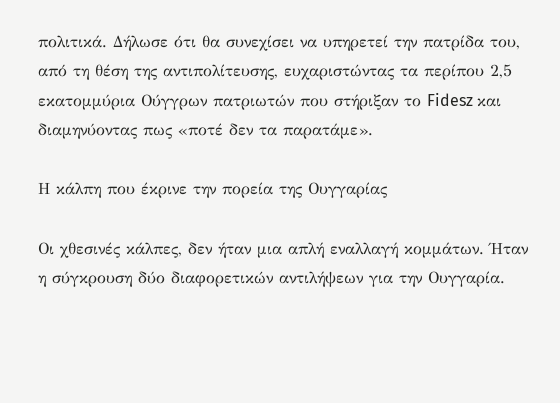πολιτικά. Δήλωσε ότι θα συνεχίσει να υπηρετεί την πατρίδα του, από τη θέση της αντιπολίτευσης, ευχαριστώντας τα περίπου 2,5 εκατομμύρια Ούγγρων πατριωτών που στήριξαν το Fidesz και διαμηνύοντας πως «ποτέ δεν τα παρατάμε».

Η κάλπη που έκρινε την πορεία της Ουγγαρίας

Οι χθεσινές κάλπες, δεν ήταν μια απλή εναλλαγή κομμάτων. Ήταν η σύγκρουση δύο διαφορετικών αντιλήψεων για την Ουγγαρία.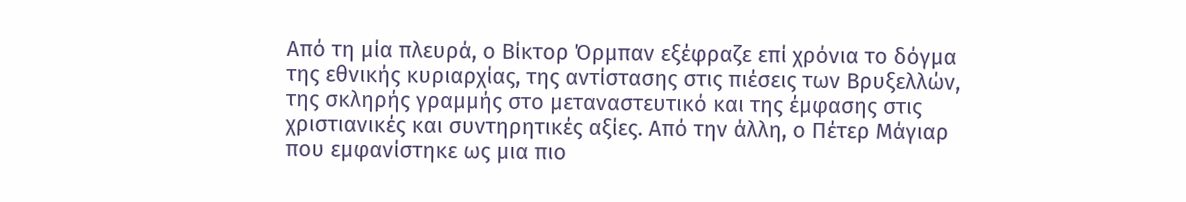Από τη μία πλευρά, ο Βίκτορ Όρμπαν εξέφραζε επί χρόνια το δόγμα της εθνικής κυριαρχίας, της αντίστασης στις πιέσεις των Βρυξελλών, της σκληρής γραμμής στο μεταναστευτικό και της έμφασης στις χριστιανικές και συντηρητικές αξίες. Από την άλλη, ο Πέτερ Μάγιαρ που εμφανίστηκε ως μια πιο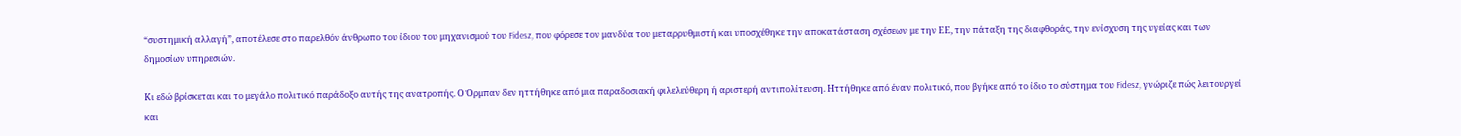“συστημική αλλαγή”, αποτέλεσε στο παρελθόν άνθρωπο του ίδιου του μηχανισμού του Fidesz, που φόρεσε τον μανδύα του μεταρρυθμιστή και υποσχέθηκε την αποκατάσταση σχέσεων με την ΕΕ, την πάταξη της διαφθοράς, την ενίσχυση της υγείας και των δημοσίων υπηρεσιών.

Κι εδώ βρίσκεται και το μεγάλο πολιτικό παράδοξο αυτής της ανατροπής. Ο Όρμπαν δεν ηττήθηκε από μια παραδοσιακή φιλελεύθερη ή αριστερή αντιπολίτευση. Ηττήθηκε από έναν πολιτικό, που βγήκε από το ίδιο το σύστημα του Fidesz, γνώριζε πώς λειτουργεί και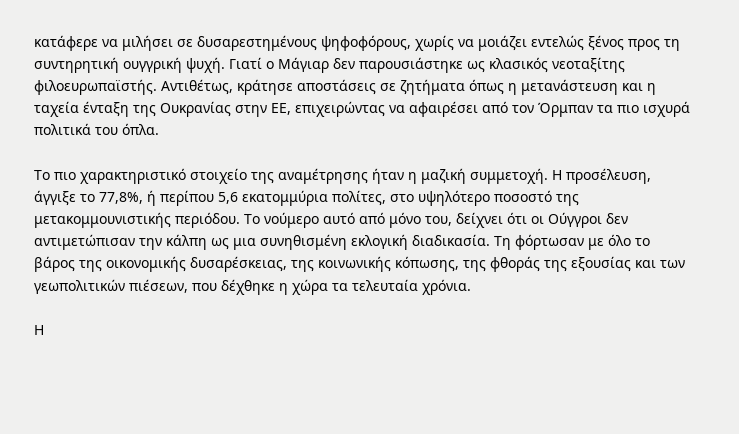κατάφερε να μιλήσει σε δυσαρεστημένους ψηφοφόρους, χωρίς να μοιάζει εντελώς ξένος προς τη συντηρητική ουγγρική ψυχή. Γιατί ο Μάγιαρ δεν παρουσιάστηκε ως κλασικός νεοταξίτης φιλοευρωπαϊστής. Αντιθέτως, κράτησε αποστάσεις σε ζητήματα όπως η μετανάστευση και η ταχεία ένταξη της Ουκρανίας στην ΕΕ, επιχειρώντας να αφαιρέσει από τον Όρμπαν τα πιο ισχυρά πολιτικά του όπλα.

Το πιο χαρακτηριστικό στοιχείο της αναμέτρησης ήταν η μαζική συμμετοχή. Η προσέλευση, άγγιξε το 77,8%, ή περίπου 5,6 εκατομμύρια πολίτες, στο υψηλότερο ποσοστό της μετακομμουνιστικής περιόδου. Το νούμερο αυτό από μόνο του, δείχνει ότι οι Ούγγροι δεν αντιμετώπισαν την κάλπη ως μια συνηθισμένη εκλογική διαδικασία. Τη φόρτωσαν με όλο το βάρος της οικονομικής δυσαρέσκειας, της κοινωνικής κόπωσης, της φθοράς της εξουσίας και των γεωπολιτικών πιέσεων, που δέχθηκε η χώρα τα τελευταία χρόνια.

Η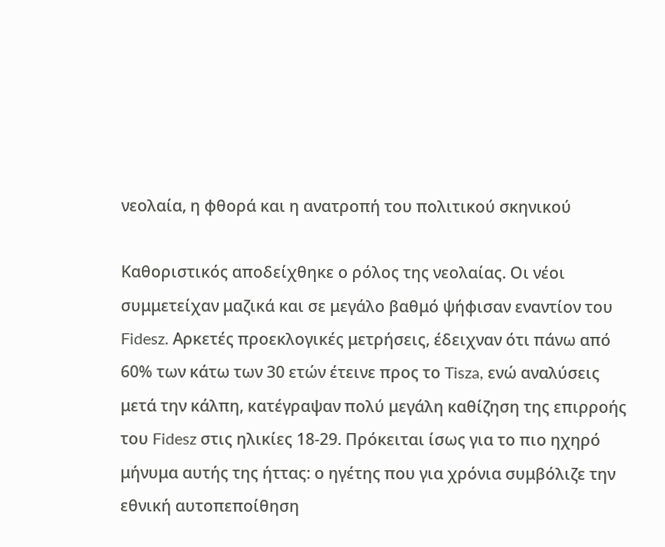νεολαία, η φθορά και η ανατροπή του πολιτικού σκηνικού

Καθοριστικός αποδείχθηκε ο ρόλος της νεολαίας. Οι νέοι συμμετείχαν μαζικά και σε μεγάλο βαθμό ψήφισαν εναντίον του Fidesz. Αρκετές προεκλογικές μετρήσεις, έδειχναν ότι πάνω από 60% των κάτω των 30 ετών έτεινε προς το Tisza, ενώ αναλύσεις μετά την κάλπη, κατέγραψαν πολύ μεγάλη καθίζηση της επιρροής του Fidesz στις ηλικίες 18-29. Πρόκειται ίσως για το πιο ηχηρό μήνυμα αυτής της ήττας: ο ηγέτης που για χρόνια συμβόλιζε την εθνική αυτοπεποίθηση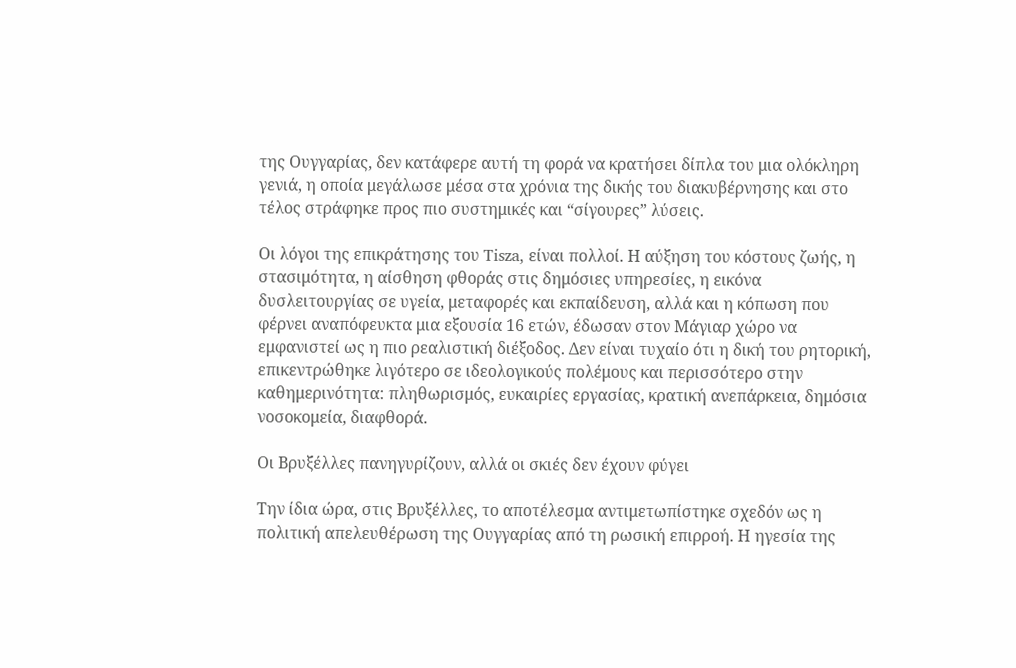της Ουγγαρίας, δεν κατάφερε αυτή τη φορά να κρατήσει δίπλα του μια ολόκληρη γενιά, η οποία μεγάλωσε μέσα στα χρόνια της δικής του διακυβέρνησης και στο τέλος στράφηκε προς πιο συστημικές και “σίγουρες” λύσεις.

Οι λόγοι της επικράτησης του Tisza, είναι πολλοί. Η αύξηση του κόστους ζωής, η στασιμότητα, η αίσθηση φθοράς στις δημόσιες υπηρεσίες, η εικόνα δυσλειτουργίας σε υγεία, μεταφορές και εκπαίδευση, αλλά και η κόπωση που φέρνει αναπόφευκτα μια εξουσία 16 ετών, έδωσαν στον Μάγιαρ χώρο να εμφανιστεί ως η πιο ρεαλιστική διέξοδος. Δεν είναι τυχαίο ότι η δική του ρητορική, επικεντρώθηκε λιγότερο σε ιδεολογικούς πολέμους και περισσότερο στην καθημερινότητα: πληθωρισμός, ευκαιρίες εργασίας, κρατική ανεπάρκεια, δημόσια νοσοκομεία, διαφθορά.

Οι Βρυξέλλες πανηγυρίζουν, αλλά οι σκιές δεν έχουν φύγει

Την ίδια ώρα, στις Βρυξέλλες, το αποτέλεσμα αντιμετωπίστηκε σχεδόν ως η πολιτική απελευθέρωση της Ουγγαρίας από τη ρωσική επιρροή. Η ηγεσία της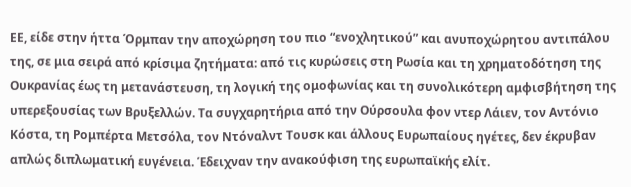ΕΕ, είδε στην ήττα Όρμπαν την αποχώρηση του πιο “ενοχλητικού” και ανυποχώρητου αντιπάλου της, σε μια σειρά από κρίσιμα ζητήματα: από τις κυρώσεις στη Ρωσία και τη χρηματοδότηση της Ουκρανίας έως τη μετανάστευση, τη λογική της ομοφωνίας και τη συνολικότερη αμφισβήτηση της υπερεξουσίας των Βρυξελλών. Τα συγχαρητήρια από την Ούρσουλα φον ντερ Λάιεν, τον Αντόνιο Κόστα, τη Ρομπέρτα Μετσόλα, τον Ντόναλντ Τουσκ και άλλους Ευρωπαίους ηγέτες, δεν έκρυβαν απλώς διπλωματική ευγένεια. Έδειχναν την ανακούφιση της ευρωπαϊκής ελίτ.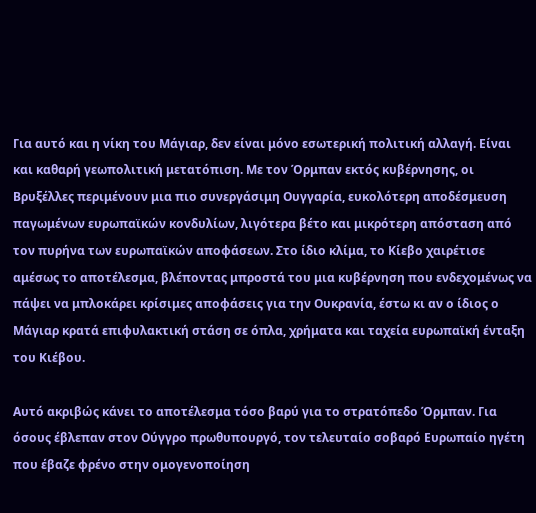Για αυτό και η νίκη του Μάγιαρ, δεν είναι μόνο εσωτερική πολιτική αλλαγή. Είναι και καθαρή γεωπολιτική μετατόπιση. Με τον Όρμπαν εκτός κυβέρνησης, οι Βρυξέλλες περιμένουν μια πιο συνεργάσιμη Ουγγαρία, ευκολότερη αποδέσμευση παγωμένων ευρωπαϊκών κονδυλίων, λιγότερα βέτο και μικρότερη απόσταση από τον πυρήνα των ευρωπαϊκών αποφάσεων. Στο ίδιο κλίμα, το Κίεβο χαιρέτισε αμέσως το αποτέλεσμα, βλέποντας μπροστά του μια κυβέρνηση που ενδεχομένως να πάψει να μπλοκάρει κρίσιμες αποφάσεις για την Ουκρανία, έστω κι αν ο ίδιος ο Μάγιαρ κρατά επιφυλακτική στάση σε όπλα, χρήματα και ταχεία ευρωπαϊκή ένταξη του Κιέβου.

Αυτό ακριβώς κάνει το αποτέλεσμα τόσο βαρύ για το στρατόπεδο Όρμπαν. Για όσους έβλεπαν στον Ούγγρο πρωθυπουργό, τον τελευταίο σοβαρό Ευρωπαίο ηγέτη που έβαζε φρένο στην ομογενοποίηση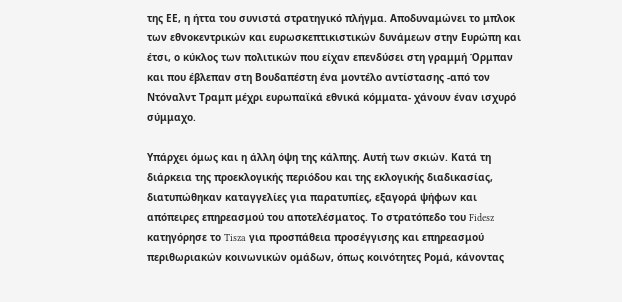της ΕΕ, η ήττα του συνιστά στρατηγικό πλήγμα. Αποδυναμώνει το μπλοκ των εθνοκεντρικών και ευρωσκεπτικιστικών δυνάμεων στην Ευρώπη και έτσι, ο κύκλος των πολιτικών που είχαν επενδύσει στη γραμμή Όρμπαν και που έβλεπαν στη Βουδαπέστη ένα μοντέλο αντίστασης -από τον Ντόναλντ Τραμπ μέχρι ευρωπαϊκά εθνικά κόμματα- χάνουν έναν ισχυρό σύμμαχο.

Υπάρχει όμως και η άλλη όψη της κάλπης. Αυτή των σκιών. Κατά τη διάρκεια της προεκλογικής περιόδου και της εκλογικής διαδικασίας, διατυπώθηκαν καταγγελίες για παρατυπίες, εξαγορά ψήφων και απόπειρες επηρεασμού του αποτελέσματος. Το στρατόπεδο του Fidesz κατηγόρησε το Tisza για προσπάθεια προσέγγισης και επηρεασμού περιθωριακών κοινωνικών ομάδων, όπως κοινότητες Ρομά, κάνοντας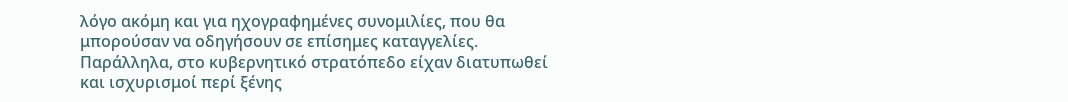λόγο ακόμη και για ηχογραφημένες συνομιλίες, που θα μπορούσαν να οδηγήσουν σε επίσημες καταγγελίες. Παράλληλα, στο κυβερνητικό στρατόπεδο είχαν διατυπωθεί και ισχυρισμοί περί ξένης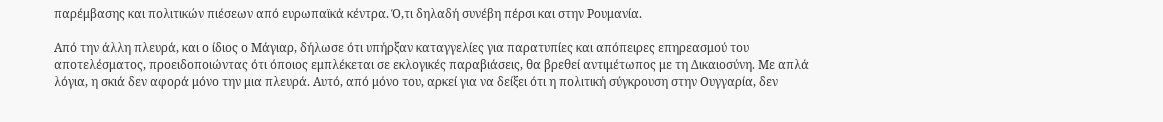παρέμβασης και πολιτικών πιέσεων από ευρωπαϊκά κέντρα. Ό,τι δηλαδή συνέβη πέρσι και στην Ρουμανία.

Από την άλλη πλευρά, και ο ίδιος ο Μάγιαρ, δήλωσε ότι υπήρξαν καταγγελίες για παρατυπίες και απόπειρες επηρεασμού του αποτελέσματος, προειδοποιώντας ότι όποιος εμπλέκεται σε εκλογικές παραβιάσεις, θα βρεθεί αντιμέτωπος με τη Δικαιοσύνη. Με απλά λόγια, η σκιά δεν αφορά μόνο την μια πλευρά. Αυτό, από μόνο του, αρκεί για να δείξει ότι η πολιτική σύγκρουση στην Ουγγαρία, δεν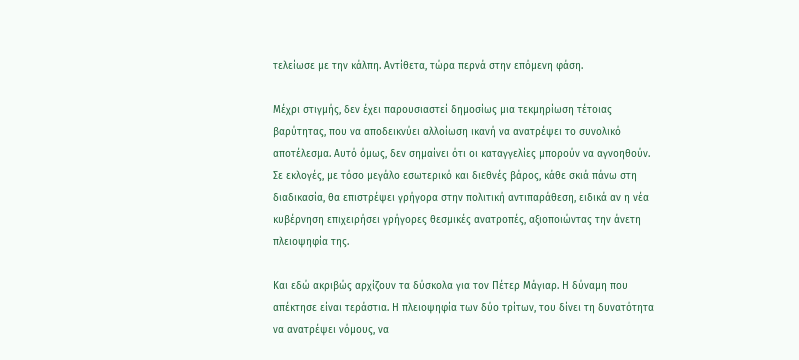τελείωσε με την κάλπη. Αντίθετα, τώρα περνά στην επόμενη φάση.

Μέχρι στιγμής, δεν έχει παρουσιαστεί δημοσίως μια τεκμηρίωση τέτοιας βαρύτητας, που να αποδεικνύει αλλοίωση ικανή να ανατρέψει το συνολικό αποτέλεσμα. Αυτό όμως, δεν σημαίνει ότι οι καταγγελίες μπορούν να αγνοηθούν. Σε εκλογές, με τόσο μεγάλο εσωτερικό και διεθνές βάρος, κάθε σκιά πάνω στη διαδικασία, θα επιστρέψει γρήγορα στην πολιτική αντιπαράθεση, ειδικά αν η νέα κυβέρνηση επιχειρήσει γρήγορες θεσμικές ανατροπές, αξιοποιώντας την άνετη πλειοψηφία της.

Και εδώ ακριβώς αρχίζουν τα δύσκολα για τον Πέτερ Μάγιαρ. Η δύναμη που απέκτησε είναι τεράστια. Η πλειοψηφία των δύο τρίτων, του δίνει τη δυνατότητα να ανατρέψει νόμους, να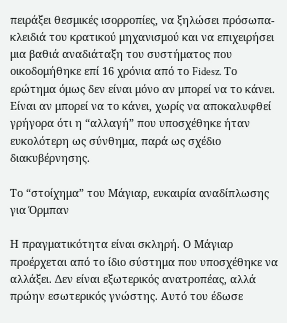πειράξει θεσμικές ισορροπίες, να ξηλώσει πρόσωπα-κλειδιά του κρατικού μηχανισμού και να επιχειρήσει μια βαθιά αναδιάταξη του συστήματος που οικοδομήθηκε επί 16 χρόνια από το Fidesz. Το ερώτημα όμως δεν είναι μόνο αν μπορεί να το κάνει. Είναι αν μπορεί να το κάνει, χωρίς να αποκαλυφθεί γρήγορα ότι η “αλλαγή” που υποσχέθηκε ήταν ευκολότερη ως σύνθημα, παρά ως σχέδιο διακυβέρνησης.

Το “στοίχημα” του Μάγιαρ, ευκαιρία αναδίπλωσης για Όρμπαν

Η πραγματικότητα είναι σκληρή. Ο Μάγιαρ προέρχεται από το ίδιο σύστημα που υποσχέθηκε να αλλάξει. Δεν είναι εξωτερικός ανατροπέας, αλλά πρώην εσωτερικός γνώστης. Αυτό του έδωσε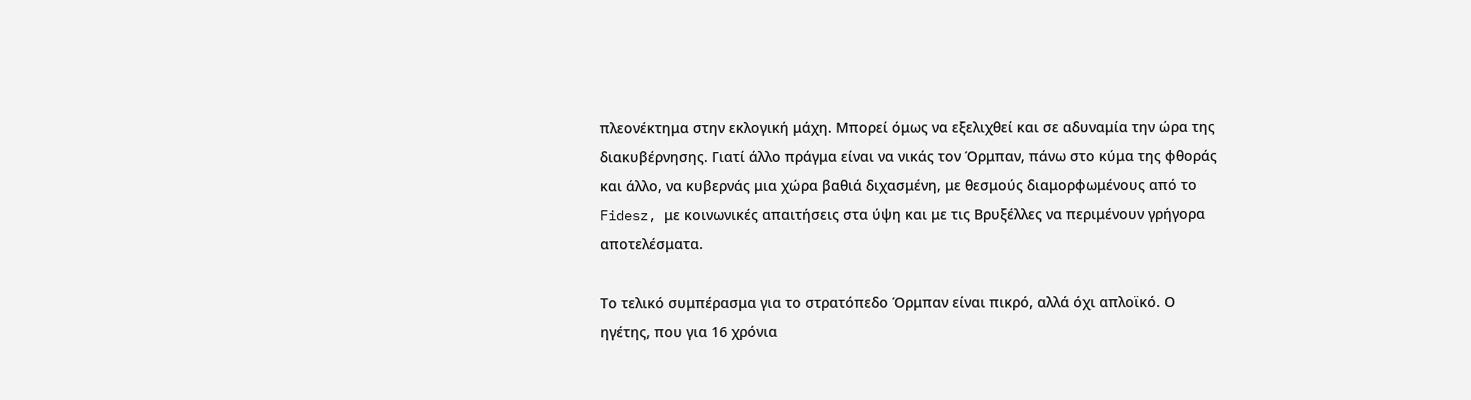πλεονέκτημα στην εκλογική μάχη. Μπορεί όμως να εξελιχθεί και σε αδυναμία την ώρα της διακυβέρνησης. Γιατί άλλο πράγμα είναι να νικάς τον Όρμπαν, πάνω στο κύμα της φθοράς και άλλο, να κυβερνάς μια χώρα βαθιά διχασμένη, με θεσμούς διαμορφωμένους από το Fidesz, με κοινωνικές απαιτήσεις στα ύψη και με τις Βρυξέλλες να περιμένουν γρήγορα αποτελέσματα.

Το τελικό συμπέρασμα για το στρατόπεδο Όρμπαν είναι πικρό, αλλά όχι απλοϊκό. Ο ηγέτης, που για 16 χρόνια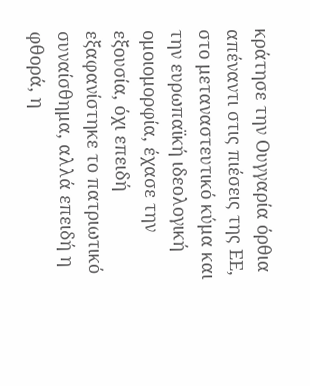κράτησε την Ουγγαρία όρθια απέναντι στις πιέσεις της ΕΕ, στο μεταναστευτικό κύμα και την ευρωπαϊκή ιδεολογική ομοιομορφία, έχασε την εξουσία, όχι επειδή εξαφανίστηκε το πατριωτικό συναίσθημα, αλλά επειδή η φθορά, η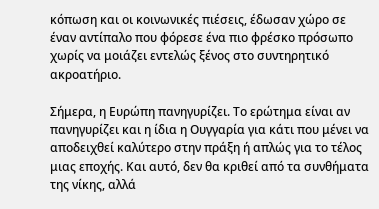κόπωση και οι κοινωνικές πιέσεις, έδωσαν χώρο σε έναν αντίπαλο που φόρεσε ένα πιο φρέσκο πρόσωπο χωρίς να μοιάζει εντελώς ξένος στο συντηρητικό ακροατήριο.

Σήμερα, η Ευρώπη πανηγυρίζει. Το ερώτημα είναι αν πανηγυρίζει και η ίδια η Ουγγαρία για κάτι που μένει να αποδειχθεί καλύτερο στην πράξη ή απλώς για το τέλος μιας εποχής. Και αυτό, δεν θα κριθεί από τα συνθήματα της νίκης, αλλά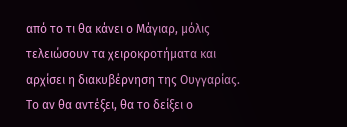από το τι θα κάνει ο Μάγιαρ, μόλις τελειώσουν τα χειροκροτήματα και αρχίσει η διακυβέρνηση της Ουγγαρίας. Το αν θα αντέξει, θα το δείξει ο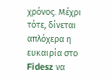χρόνος. Μέχρι τότε, δίνεται απλόχερα η ευκαιρία στο Fidesz να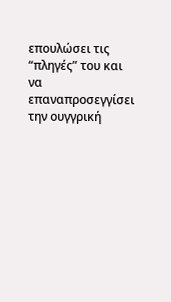επουλώσει τις “πληγές” του και να επαναπροσεγγίσει την ουγγρική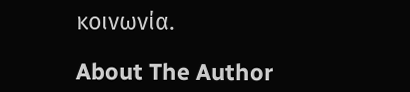κοινωνία.

About The Author